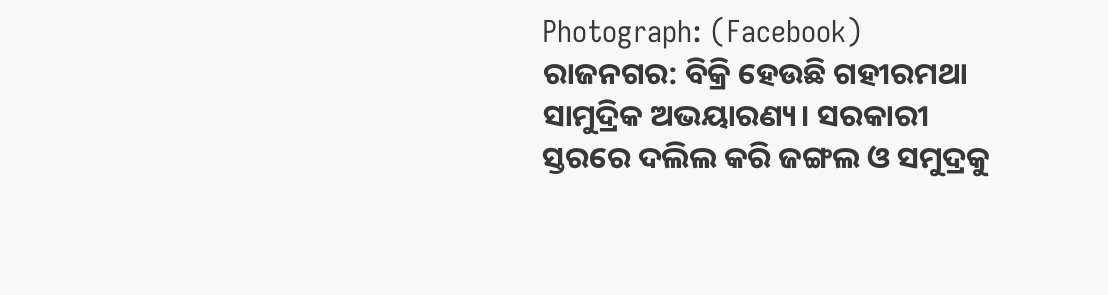Photograph: (Facebook)
ରାଜନଗର: ବିକ୍ରି ହେଉଛି ଗହୀରମଥା ସାମୁଦ୍ରିକ ଅଭୟାରଣ୍ୟ। ସରକାରୀ ସ୍ତରରେ ଦଲିଲ କରି ଜଙ୍ଗଲ ଓ ସମୁଦ୍ରକୁ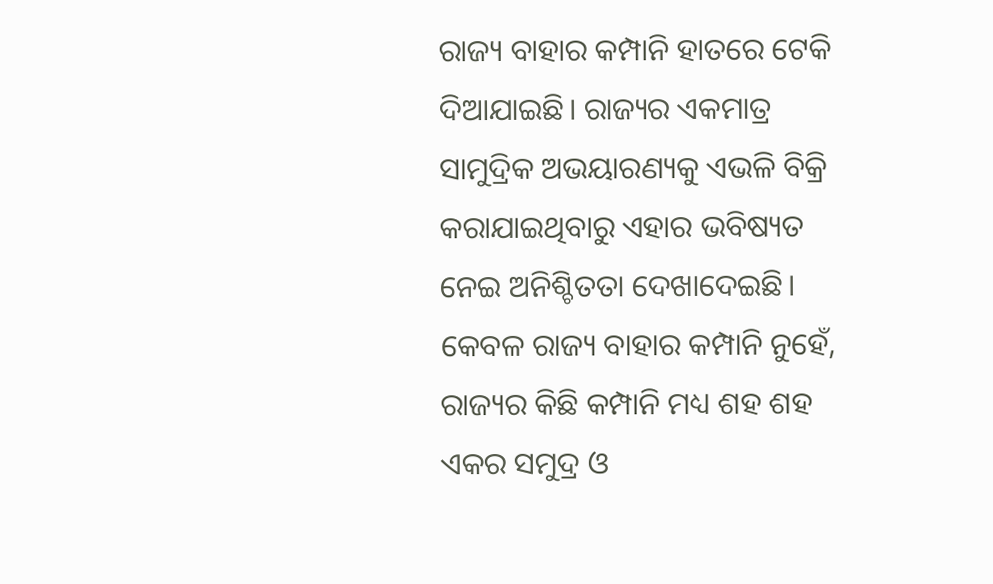ରାଜ୍ୟ ବାହାର କମ୍ପାନି ହାତରେ ଟେକି ଦିଆଯାଇଛି। ରାଜ୍ୟର ଏକମାତ୍ର ସାମୁଦ୍ରିକ ଅଭୟାରଣ୍ୟକୁ ଏଭଳି ବିକ୍ରି କରାଯାଇଥିବାରୁ ଏହାର ଭବିଷ୍ୟତ ନେଇ ଅନିଶ୍ଚିତତା ଦେଖାଦେଇଛି। କେବଳ ରାଜ୍ୟ ବାହାର କମ୍ପାନି ନୁହେଁ, ରାଜ୍ୟର କିଛି କମ୍ପାନି ମଧ୍ୟ ଶହ ଶହ ଏକର ସମୁଦ୍ର ଓ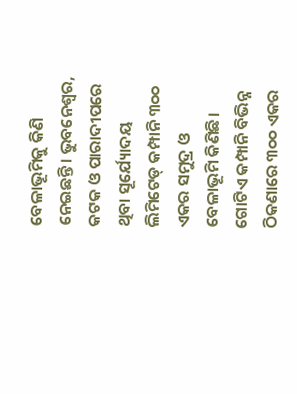ବେଳାଭୂମିକୁ କିଣି ନେଇଛନ୍ତି। ଭୁବନେଶ୍ବର, କଟକ ଓ ପାରାଦୀପରେ ଥିବା ସୂର୍ଯ୍ୟୋଦୟ ଲିମିଟେଡ୍ କମ୍ପାନି ୩୦୦ ଏକର ସମୁଦ୍ର ଓ ବେଳାଭୂମି କିଣିଛି। ଗୋଟିଏ କମ୍ପାନି ବିଭିନ୍ନ ଠିକଣାରେ ୩୦୦ ଏକର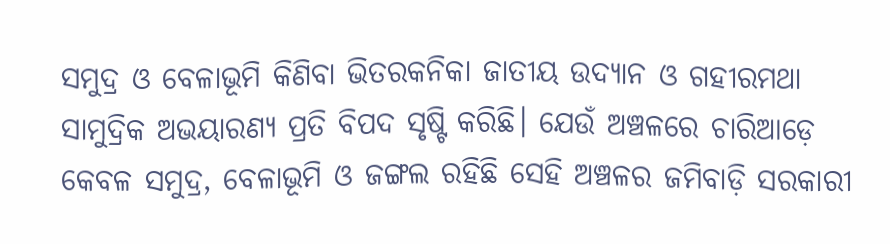ସମୁଦ୍ର ଓ ବେଳାଭୂମି କିଣିବା ଭିତରକନିକା ଜାତୀୟ ଉଦ୍ୟାନ ଓ ଗହୀରମଥା ସାମୁଦ୍ରିକ ଅଭୟାରଣ୍ୟ ପ୍ରତି ବିପଦ ସୃଷ୍ଟି କରିଛି। ଯେଉଁ ଅଞ୍ଚଳରେ ଚାରିଆଡ଼େ କେବଳ ସମୁଦ୍ର, ବେଳାଭୂମି ଓ ଜଙ୍ଗଲ ରହିଛି ସେହି ଅଞ୍ଚଳର ଜମିବାଡ଼ି ସରକାରୀ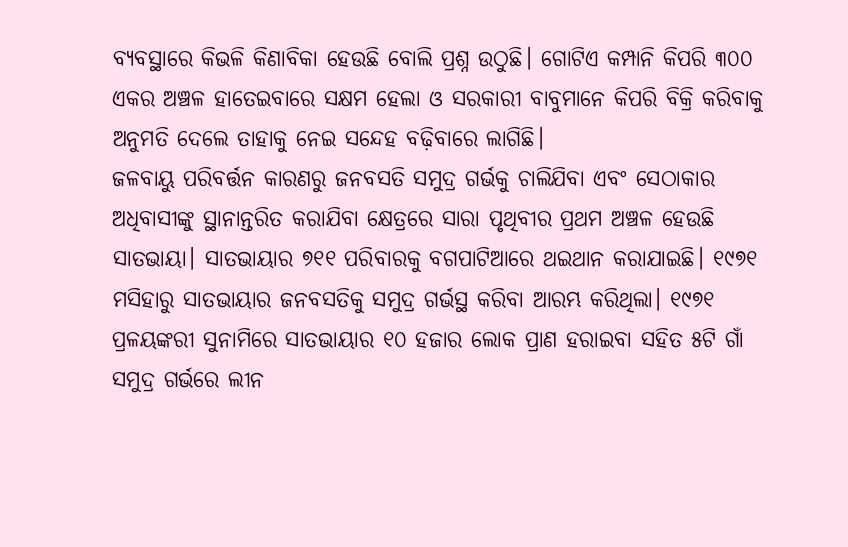ବ୍ୟବସ୍ଥାରେ କିଭଳି କିଣାବିକା ହେଉଛି ବୋଲି ପ୍ରଶ୍ନ ଉଠୁଛି। ଗୋଟିଏ କମ୍ପାନି କିପରି ୩୦୦ ଏକର ଅଞ୍ଚଳ ହାତେଇବାରେ ସକ୍ଷମ ହେଲା ଓ ସରକାରୀ ବାବୁମାନେ କିପରି ବିକ୍ରି କରିବାକୁ ଅନୁମତି ଦେଲେ ତାହାକୁ ନେଇ ସନ୍ଦେହ ବଢ଼ିବାରେ ଲାଗିଛି।
ଜଳବାୟୁ ପରିବର୍ତ୍ତନ କାରଣରୁ ଜନବସତି ସମୁଦ୍ର ଗର୍ଭକୁ ଚାଲିଯିବା ଏବଂ ସେଠାକାର ଅଧିବାସୀଙ୍କୁ ସ୍ଥାନାନ୍ତରିତ କରାଯିବା କ୍ଷେତ୍ରରେ ସାରା ପୃଥିବୀର ପ୍ରଥମ ଅଞ୍ଚଳ ହେଉଛି ସାତଭାୟା। ସାତଭାୟାର ୭୧୧ ପରିବାରକୁ ବଗପାଟିଆରେ ଥଇଥାନ କରାଯାଇଛି। ୧୯୭୧ ମସିହାରୁ ସାତଭାୟାର ଜନବସତିକୁ ସମୁଦ୍ର ଗର୍ଭସ୍ଥ କରିବା ଆରମ୍ଭ କରିଥିଲା। ୧୯୭୧ ପ୍ରଳୟଙ୍କରୀ ସୁନାମିରେ ସାତଭାୟାର ୧୦ ହଜାର ଲୋକ ପ୍ରାଣ ହରାଇବା ସହିତ ୫ଟି ଗାଁ ସମୁଦ୍ର ଗର୍ଭରେ ଲୀନ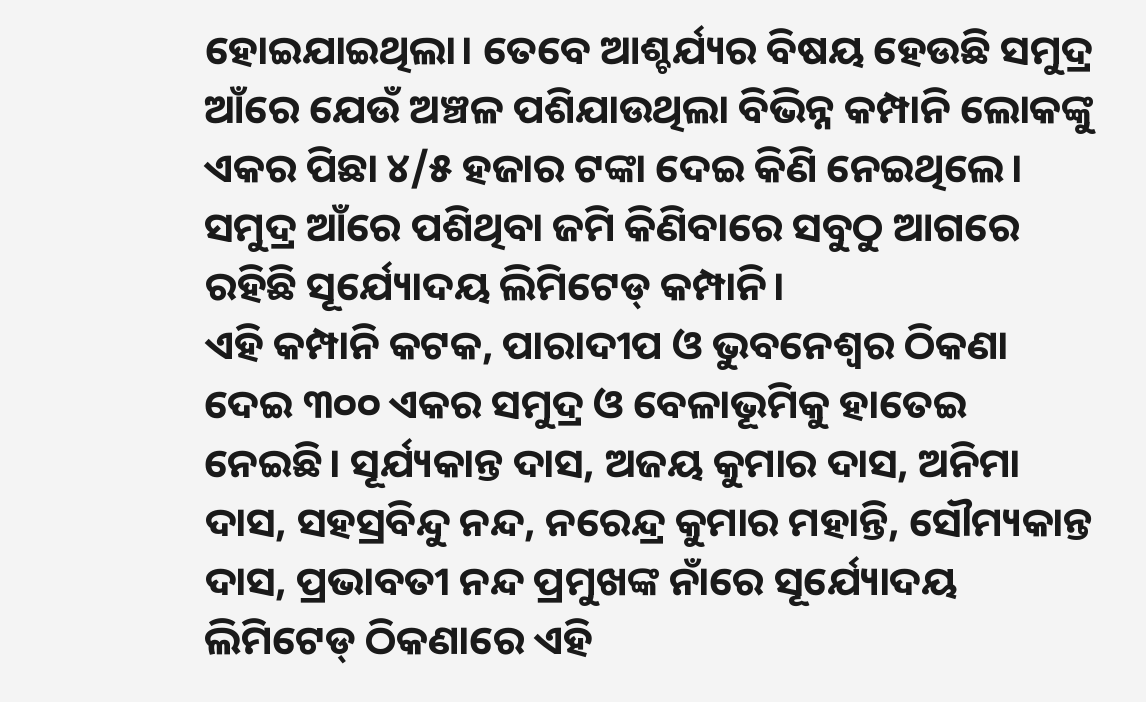ହୋଇଯାଇଥିଲା। ତେବେ ଆଶ୍ଚର୍ଯ୍ୟର ବିଷୟ ହେଉଛି ସମୁଦ୍ର ଆଁରେ ଯେଉଁ ଅଞ୍ଚଳ ପଶିଯାଉଥିଲା ବିଭିନ୍ନ କମ୍ପାନି ଲୋକଙ୍କୁ ଏକର ପିଛା ୪/୫ ହଜାର ଟଙ୍କା ଦେଇ କିଣି ନେଇଥିଲେ। ସମୁଦ୍ର ଆଁରେ ପଶିଥିବା ଜମି କିଣିବାରେ ସବୁଠୁ ଆଗରେ ରହିଛି ସୂର୍ଯ୍ୟୋଦୟ ଲିମିଟେଡ୍ କମ୍ପାନି।
ଏହି କମ୍ପାନି କଟକ, ପାରାଦୀପ ଓ ଭୁବନେଶ୍ବର ଠିକଣା ଦେଇ ୩୦୦ ଏକର ସମୁଦ୍ର ଓ ବେଳାଭୂମିକୁ ହାତେଇ ନେଇଛି। ସୂର୍ଯ୍ୟକାନ୍ତ ଦାସ, ଅଜୟ କୁମାର ଦାସ, ଅନିମା ଦାସ, ସହସ୍ରବିନ୍ଦୁ ନନ୍ଦ, ନରେନ୍ଦ୍ର କୁମାର ମହାନ୍ତି, ସୌମ୍ୟକାନ୍ତ ଦାସ, ପ୍ରଭାବତୀ ନନ୍ଦ ପ୍ରମୁଖଙ୍କ ନାଁରେ ସୂର୍ଯ୍ୟୋଦୟ ଲିମିଟେଡ୍ ଠିକଣାରେ ଏହି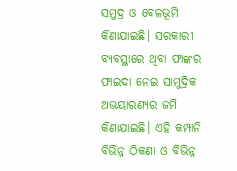ସମୁଦ୍ର ଓ ବେଳଭୂମି କିଣାଯାଇଛି। ସରକାରୀ ବ୍ୟବସ୍ଥାରେ ଥିବା ଫାଙ୍କର ଫାଇଦା ନେଇ ସାମୁଦ୍ରିକ ଅଭୟାରଣ୍ୟର ଜମି କିଣାଯାଇଛି। ଏହି କମ୍ପାନି ବିଭିନ୍ନ ଠିକଣା ଓ ବିଭିନ୍ନ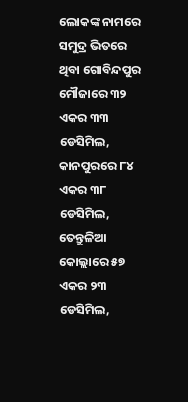ଲୋକଙ୍କ ନାମରେ ସମୁଦ୍ର ଭିତରେ ଥିବା ଗୋବିନ୍ଦପୁର ମୌଜାରେ ୩୨ ଏକର ୩୩ ଡେସିମିଲ, କାନପୁରରେ ୮୪ ଏକର ୩୮ ଡେସିମିଲ, ତେନ୍ତୁଳିଆ କୋଲ୍ଲାରେ ୫୭ ଏକର ୨୩ ଡେସିମିଲ,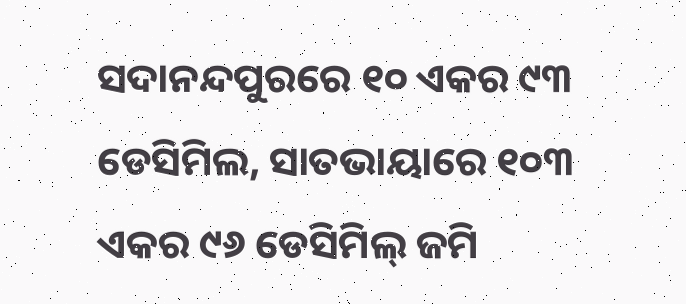ସଦାନନ୍ଦପୁରରେ ୧୦ ଏକର ୯୩ ଡେସିମିଲ, ସାତଭାୟାରେ ୧୦୩ ଏକର ୯୬ ଡେସିମିଲ୍ ଜମି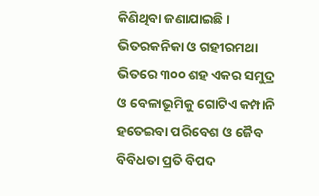କିଣିଥିବା ଜଣାଯାଇଛି। ଭିତରକନିକା ଓ ଗହୀରମଥା ଭିତରେ ୩୦୦ ଶହ ଏକର ସମୁଦ୍ର ଓ ବେଳାଭୂମିକୁ ଗୋଟିଏ କମ୍ପାନି ହତେଇବା ପରିବେଶ ଓ ଜୈବ ବିବିଧତା ପ୍ରତି ବିପଦ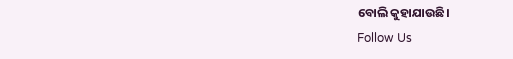ବୋଲି କୁହାଯାଉଛି।
Follow Us